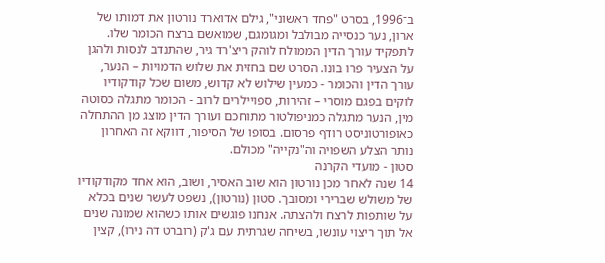ב־1996, בסרט "פחד ראשוני", גילם אדוארד נורטון את דמותו של ארון, נער כנסייה מבולבל ומגומגם, שמואשם ברצח הכומר שלו. לתפקיד עורך הדין הממולח לוהק ריצ'רד גיר, שהתנדב לנסות ולהגן על הצעיר פרו בונו. הסרט שם בחזית את שלוש הדמויות – הנער, עורך הדין והכומר - כמעין שילוש לא קדוש, משום שכל קודקודיו לוקים בפגם מוסרי – זהירות, ספויילרים לרוב - הכומר מתגלה כסוטה מין, הנער מתגלה כמניפולטור מתוחכם ועורך הדין מוצג מן ההתחלה כאופורטוניסט רודף פרסום. בסופו של הסיפור, דווקא זה האחרון נותר הצלע השפויה וה"נקייה" מכולם.
סטון - מועדי הקרנה
14 שנה לאחר מכן נורטון הוא שוב האסיר, ושוב, הוא אחד מקודקודיו של משולש שברירי ומסובך. סטון (נורטון), נשפט לעשר שנים בכלא על שותפות לרצח ולהצתה. אנחנו פוגשים אותו כשהוא שמונה שנים אל תוך ריצוי עונשו, בשיחה שגרתית עם ג'ק (רוברט דה נירו), קצין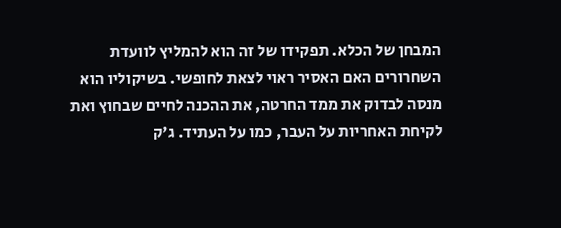המבחן של הכלא. תפקידו של זה הוא להמליץ לוועדת השחרורים האם האסיר ראוי לצאת לחופשי. בשיקוליו הוא מנסה לבדוק את ממד החרטה, את ההכנה לחיים שבחוץ ואת לקיחת האחריות על העבר, כמו על העתיד. ג'ק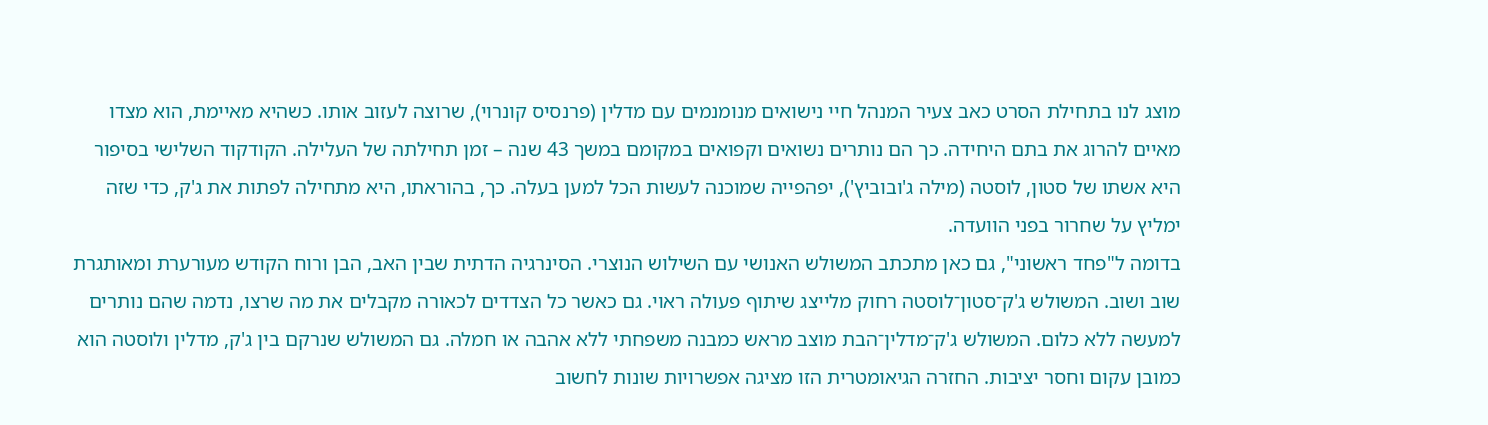מוצג לנו בתחילת הסרט כאב צעיר המנהל חיי נישואים מנומנמים עם מדלין (פרנסיס קונרוי), שרוצה לעזוב אותו. כשהיא מאיימת, הוא מצדו מאיים להרוג את בתם היחידה. כך הם נותרים נשואים וקפואים במקומם במשך 43 שנה – זמן תחילתה של העלילה. הקודקוד השלישי בסיפור היא אשתו של סטון, לוסטה (מילה ג'ובוביץ'), יפהפייה שמוכנה לעשות הכל למען בעלה. כך, בהוראתו, היא מתחילה לפתות את ג'ק, כדי שזה ימליץ על שחרור בפני הוועדה.
בדומה ל"פחד ראשוני", גם כאן מתכתב המשולש האנושי עם השילוש הנוצרי. הסינרגיה הדתית שבין האב, הבן ורוח הקודש מעורערת ומאותגרת שוב ושוב. המשולש ג'ק־סטון־לוסטה רחוק מלייצג שיתוף פעולה ראוי. גם כאשר כל הצדדים לכאורה מקבלים את מה שרצו, נדמה שהם נותרים למעשה ללא כלום. המשולש ג'ק־מדלין־הבת מוצב מראש כמבנה משפחתי ללא אהבה או חמלה. גם המשולש שנרקם בין ג'ק, מדלין ולוסטה הוא כמובן עקום וחסר יציבות. החזרה הגיאומטרית הזו מציגה אפשרויות שונות לחשוב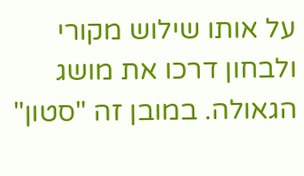על אותו שילוש מקורי ולבחון דרכו את מושג הגאולה. במובן זה "סטון"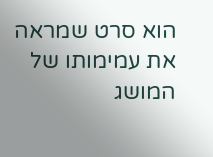הוא סרט שמראה את עמימותו של המושג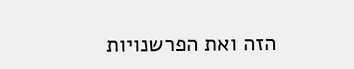הזה ואת הפרשנויות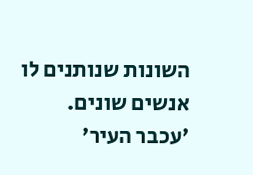השונות שנותנים לו אנשים שונים.
'עכבר העיר'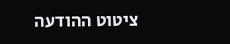ציטוט ההודעה